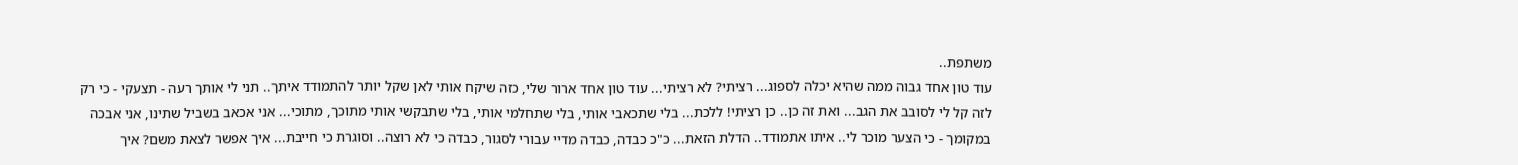משתפת..
עוד טון אחד גבוה ממה שהיא יכלה לספוג... רציתי? לא רציתי... עוד טון אחד ארור שלי, כזה שיקח אותי לאן שקל יותר להתמודד איתך.. תני לי אותך רעה - תצעקי - כי רק לזה קל לי לסובב את הגב... ואת זה כן.. כן רציתי! ללכת... בלי שתכאבי אותי, בלי שתחלמי אותי, בלי שתבקשי אותי מתוכך, מתוכי... אני אכאב בשביל שתינו, אני אבכה במקומך - כי הצער מוכר לי.. איתו אתמודד.. הדלת הזאת... כ"כ כבדה, כבדה מדיי עבורי לסגור, כבדה כי לא רוצה.. וסוגרת כי חייבת... איך אפשר לצאת משם? איך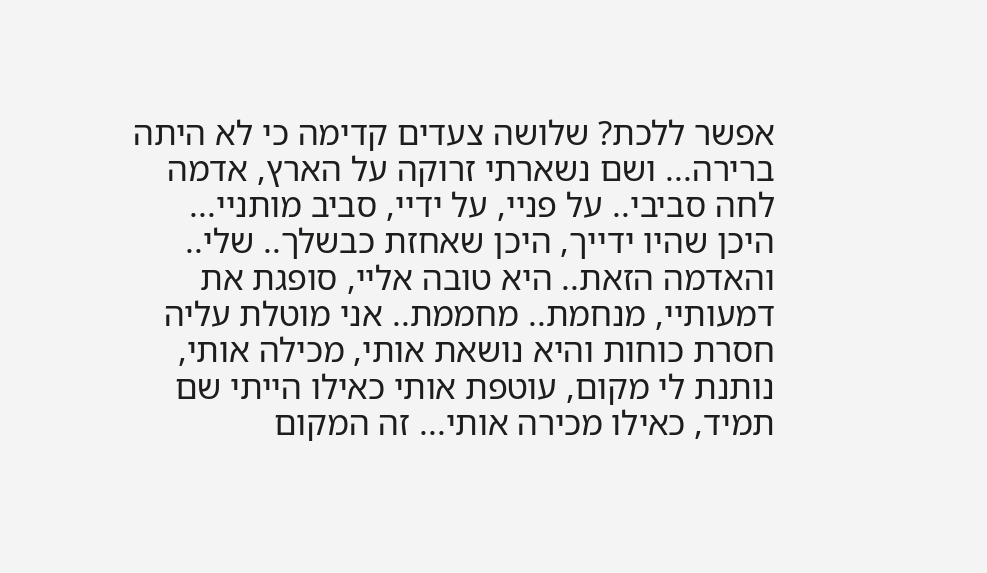אפשר ללכת? שלושה צעדים קדימה כי לא היתה ברירה... ושם נשארתי זרוקה על הארץ, אדמה לחה סביבי.. על פניי, על ידיי, סביב מותניי... היכן שהיו ידייך, היכן שאחזת כבשלך.. שלי.. והאדמה הזאת.. היא טובה אליי, סופגת את דמעותיי, מנחמת.. מחממת.. אני מוטלת עליה חסרת כוחות והיא נושאת אותי, מכילה אותי, נותנת לי מקום, עוטפת אותי כאילו הייתי שם תמיד, כאילו מכירה אותי... זה המקום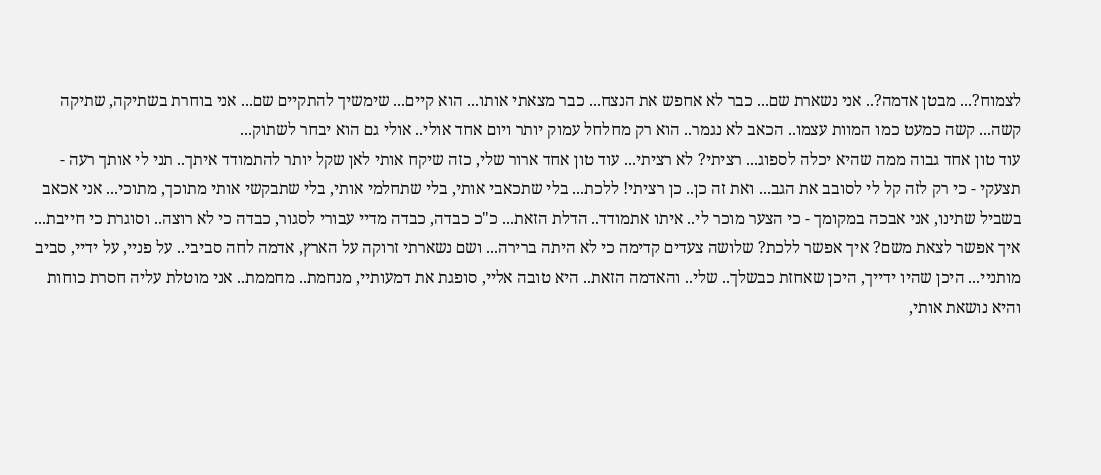לצמוח?... מבטן אדמה?.. אני נשארת שם... כבר לא אחפש את הנצח... כבר מצאתי אותו... הוא קיים... שימשיך להתקיים שם... אני בוחרת בשתיקה, שתיקה קשה... קשה כמעט כמו המוות עצמו.. הכאב לא נגמר.. הוא רק מחלחל עמוק יותר ויום אחד אולי.. אולי גם הוא יבחר לשתוק...
עוד טון אחד גבוה ממה שהיא יכלה לספוג... רציתי? לא רציתי... עוד טון אחד ארור שלי, כזה שיקח אותי לאן שקל יותר להתמודד איתך.. תני לי אותך רעה - תצעקי - כי רק לזה קל לי לסובב את הגב... ואת זה כן.. כן רציתי! ללכת... בלי שתכאבי אותי, בלי שתחלמי אותי, בלי שתבקשי אותי מתוכך, מתוכי... אני אכאב בשביל שתינו, אני אבכה במקומך - כי הצער מוכר לי.. איתו אתמודד.. הדלת הזאת... כ"כ כבדה, כבדה מדיי עבורי לסגור, כבדה כי לא רוצה.. וסוגרת כי חייבת... איך אפשר לצאת משם? איך אפשר ללכת? שלושה צעדים קדימה כי לא היתה ברירה... ושם נשארתי זרוקה על הארץ, אדמה לחה סביבי.. על פניי, על ידיי, סביב מותניי... היכן שהיו ידייך, היכן שאחזת כבשלך.. שלי.. והאדמה הזאת.. היא טובה אליי, סופגת את דמעותיי, מנחמת.. מחממת.. אני מוטלת עליה חסרת כוחות והיא נושאת אותי,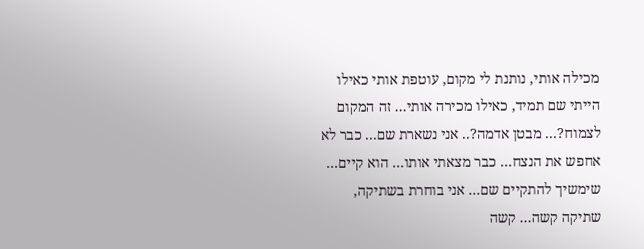מכילה אותי, נותנת לי מקום, עוטפת אותי כאילו הייתי שם תמיד, כאילו מכירה אותי... זה המקום לצמוח?... מבטן אדמה?.. אני נשארת שם... כבר לא אחפש את הנצח... כבר מצאתי אותו... הוא קיים... שימשיך להתקיים שם... אני בוחרת בשתיקה, שתיקה קשה... קשה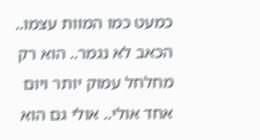כמעט כמו המוות עצמו.. הכאב לא נגמר.. הוא רק מחלחל עמוק יותר ויום אחד אולי.. אולי גם הוא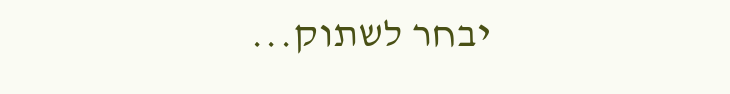יבחר לשתוק...